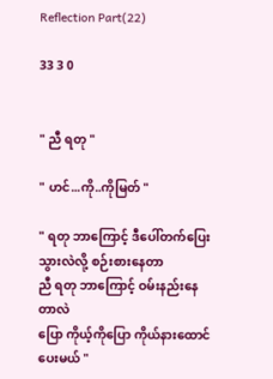Reflection Part(22)

33 3 0


" ညီ ရတု "

" ဟင်...ကို..ကိုမြတ် "

" ရတု ဘာကြောင့် ဒီပေါ်တက်ပြေးသွားလဲလို့ စဉ်းစားနေတာ
ညီ ရတု ဘာကြောင့် ဝမ်းနည်းနေတာလဲ
ပြော ကိုယ့်ကိုပြော ကိုယ်နားထောင်ပေးမယ် "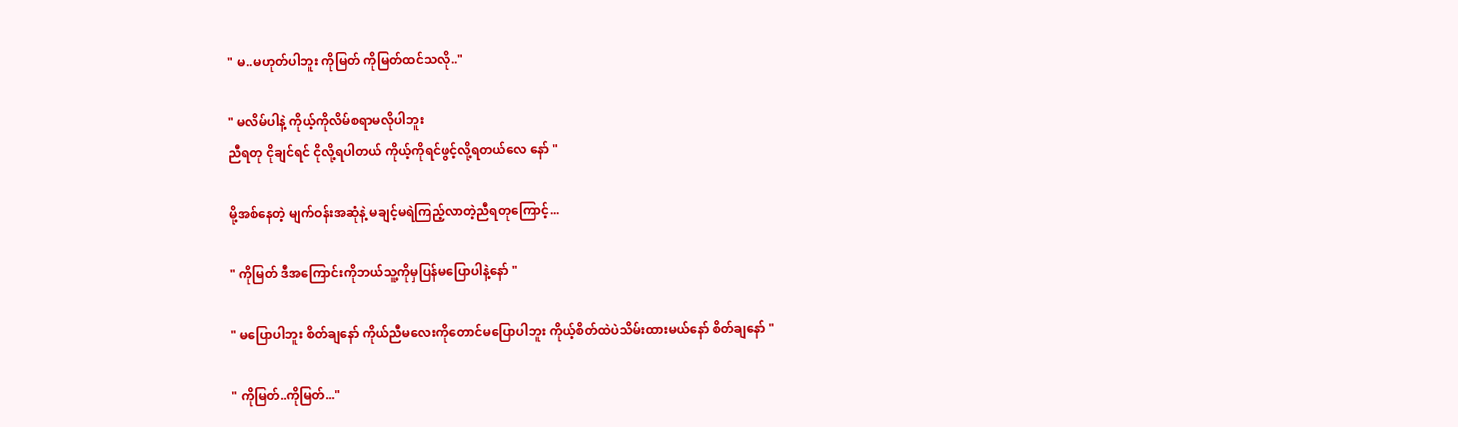" မ..မဟုတ်ပါဘူး ကိုမြတ် ကိုမြတ်ထင်သလို.."

" မလိမ်ပါနဲ့ ကိုယ့်ကိုလိမ်စရာမလိုပါဘူး
ညီရတု ငိုချင်ရင် ငိုလို့ရပါတယ် ကိုယ့်ကိုရင်ဖွင့်လို့ရတယ်လေ နော် "

မို့အစ်နေတဲ့ မျက်ဝန်းအဆုံနဲ့ မချင့်မရဲကြည့်လာတဲ့ညီရတုကြောင့်...

" ကိုမြတ် ဒီအကြောင်းကိုဘယ်သူ့ကိုမှပြန်မပြောပါနဲ့နော် "

" မပြောပါဘူး စိတ်ချနော် ကိုယ်ညီမလေးကိုတောင်မပြောပါဘူး ကိုယ့်စိတ်ထဲပဲသိမ်းထားမယ်နော် စိတ်ချနော် "

" ကိုမြတ်..ကိုမြတ်..."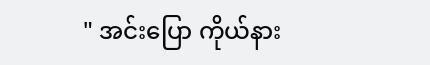" အင်းပြော ကိုယ်နား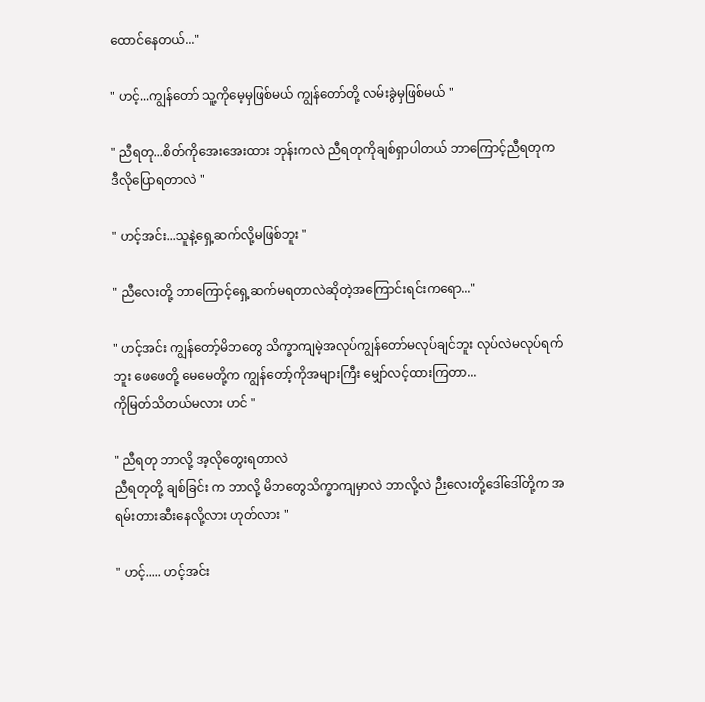ထောင်နေတယ်..."

" ဟင့်...ကျွန်တော် သူ့ကိုမေ့မှဖြစ်မယ် ကျွန်တော်တို့ လမ်းခွဲမှဖြစ်မယ် "

" ညီရတု...စိတ်ကိုအေးအေးထား ဘုန်းကလဲ ညီရတုကိုချစ်ရှာပါတယ် ဘာကြောင့်ညီရတုက ဒီလိုပြောရတာလဲ "

" ဟင့်အင်း...သူနဲ့ရှေ့ဆက်လို့မဖြစ်ဘူး "

" ညီလေးတို့ ဘာကြောင့်ရှေ့ဆက်မရတာလဲဆိုတဲ့အကြောင်းရင်းကရော..."

" ဟင့်အင်း ကျွန်တော့်မိဘတွေ သိက္ခာကျမဲ့အလုပ်ကျွန်တော်မလုပ်ချင်ဘူး လုပ်လဲမလုပ်ရက်ဘူး ဖေဖေတို့ မေမေတို့က ကျွန်တော့်ကိုအများကြီး မျှော်လင့်ထားကြတာ...
ကိုမြတ်သိတယ်မလား ဟင် "

" ညီရတု ဘာလို့ အ့လိုတွေးရတာလဲ
ညီရတုတို့ ချစ်ခြင်း က ဘာလို့ မိဘတွေသိက္ခာကျမှာလဲ ဘာလို့လဲ ဉီးလေးတို့ဒေါ်ဒေါ်တို့က အရမ်းတားဆီးနေလို့လား ဟုတ်လား "

" ဟင့်..... ဟင့်အင်း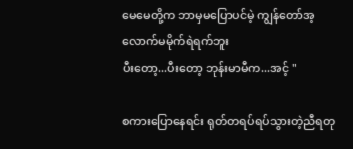မေမေတို့က ဘာမှမပြောပင်မဲ့ ကျွန်တော်အ့လောက်မမိုက်ရဲရက်ဘူး
ပီးတော့...ပီးတော့ ဘုန်းမာမီက...အင့် "

စကားပြောနေရင်း ရုတ်တရပ်ရပ်သွားတဲ့ညီရတု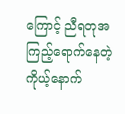ကြောင့် ညီရတုအကြည့်ရောက်နေတဲ့ကိုယ့်နောက်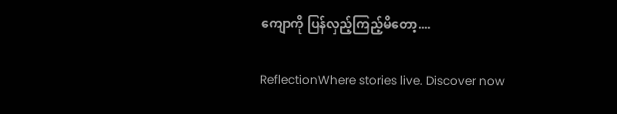ကျောကို ပြန်လှည့်ကြည့်မိတော့....

ReflectionWhere stories live. Discover now